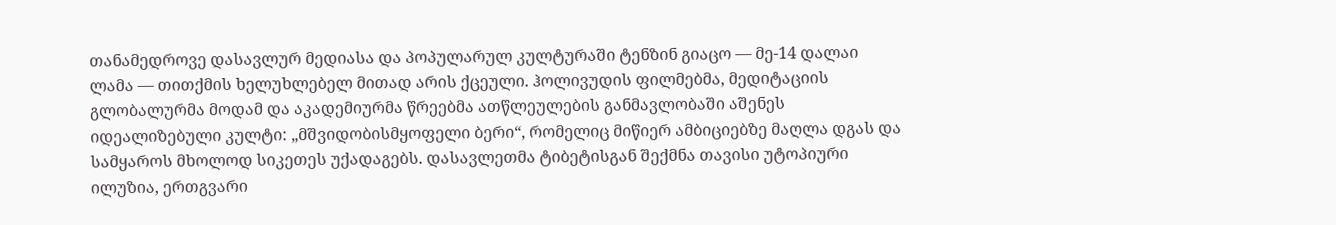თანამედროვე დასავლურ მედიასა და პოპულარულ კულტურაში ტენზინ გიაცო — მე-14 დალაი ლამა — თითქმის ხელუხლებელ მითად არის ქცეული. ჰოლივუდის ფილმებმა, მედიტაციის გლობალურმა მოდამ და აკადემიურმა წრეებმა ათწლეულების განმავლობაში აშენეს იდეალიზებული კულტი: „მშვიდობისმყოფელი ბერი“, რომელიც მიწიერ ამბიციებზე მაღლა დგას და სამყაროს მხოლოდ სიკეთეს უქადაგებს. დასავლეთმა ტიბეტისგან შექმნა თავისი უტოპიური ილუზია, ერთგვარი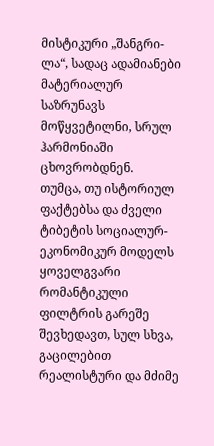მისტიკური „შანგრი-ლა“, სადაც ადამიანები მატერიალურ საზრუნავს მოწყვეტილნი, სრულ ჰარმონიაში ცხოვრობდნენ.
თუმცა, თუ ისტორიულ ფაქტებსა და ძველი ტიბეტის სოციალურ-ეკონომიკურ მოდელს ყოველგვარი რომანტიკული ფილტრის გარეშე შევხედავთ, სულ სხვა, გაცილებით რეალისტური და მძიმე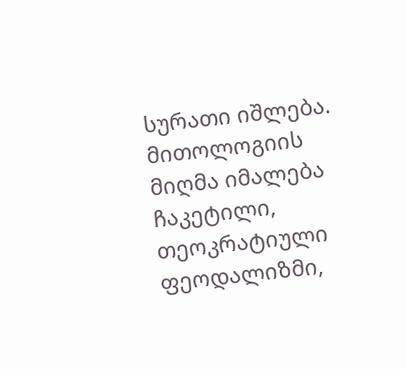სურათი იშლება. მითოლოგიის მიღმა იმალება ჩაკეტილი, თეოკრატიული ფეოდალიზმი,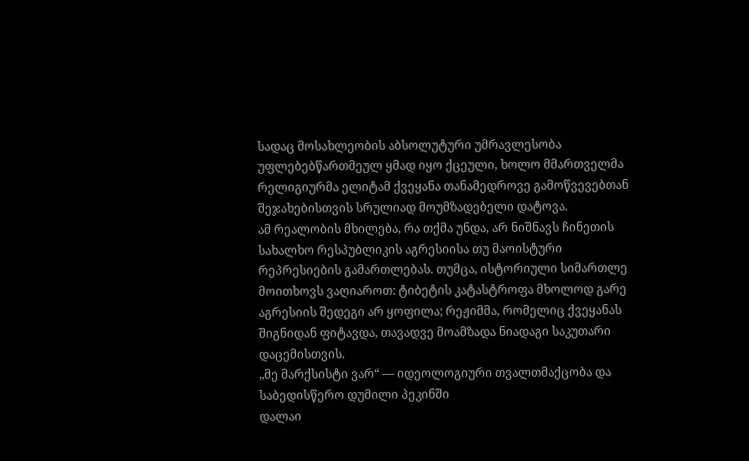სადაც მოსახლეობის აბსოლუტური უმრავლესობა უფლებებწართმეულ ყმად იყო ქცეული, ხოლო მმართველმა რელიგიურმა ელიტამ ქვეყანა თანამედროვე გამოწვევებთან შეჯახებისთვის სრულიად მოუმზადებელი დატოვა.
ამ რეალობის მხილება, რა თქმა უნდა, არ ნიშნავს ჩინეთის სახალხო რესპუბლიკის აგრესიისა თუ მაოისტური რეპრესიების გამართლებას. თუმცა, ისტორიული სიმართლე მოითხოვს ვაღიაროთ: ტიბეტის კატასტროფა მხოლოდ გარე აგრესიის შედეგი არ ყოფილა; რეჟიმმა, რომელიც ქვეყანას შიგნიდან ფიტავდა, თავადვე მოამზადა ნიადაგი საკუთარი დაცემისთვის.
„მე მარქსისტი ვარ“ — იდეოლოგიური თვალთმაქცობა და საბედისწერო დუმილი პეკინში
დალაი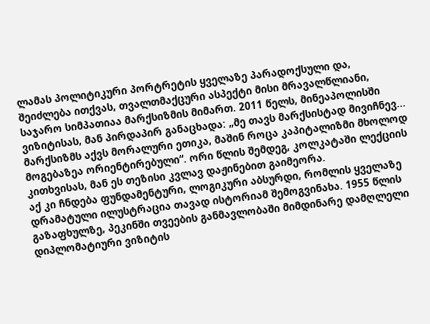ლამას პოლიტიკური პორტრეტის ყველაზე პარადოქსული და, შეიძლება ითქვას, თვალთმაქცური ასპექტი მისი მრავალწლიანი, საჯარო სიმპათიაა მარქსიზმის მიმართ. 2011 წელს, მინეაპოლისში ვიზიტისას, მან პირდაპირ განაცხადა: „მე თავს მარქსისტად მივიჩნევ... მარქსიზმს აქვს მორალური ეთიკა, მაშინ როცა კაპიტალიზმი მხოლოდ მოგებაზეა ორიენტირებული“. ორი წლის შემდეგ, კოლკატაში ლექციის კითხვისას, მან ეს თეზისი კვლავ დაჟინებით გაიმეორა.
აქ კი ჩნდება ფუნდამენტური, ლოგიკური აბსურდი, რომლის ყველაზე დრამატული ილუსტრაცია თავად ისტორიამ შემოგვინახა. 1955 წლის გაზაფხულზე, პეკინში თვეების განმავლობაში მიმდინარე დამღლელი დიპლომატიური ვიზიტის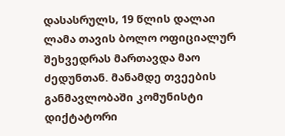დასასრულს, 19 წლის დალაი ლამა თავის ბოლო ოფიციალურ შეხვედრას მართავდა მაო ძედუნთან. მანამდე თვეების განმავლობაში კომუნისტი დიქტატორი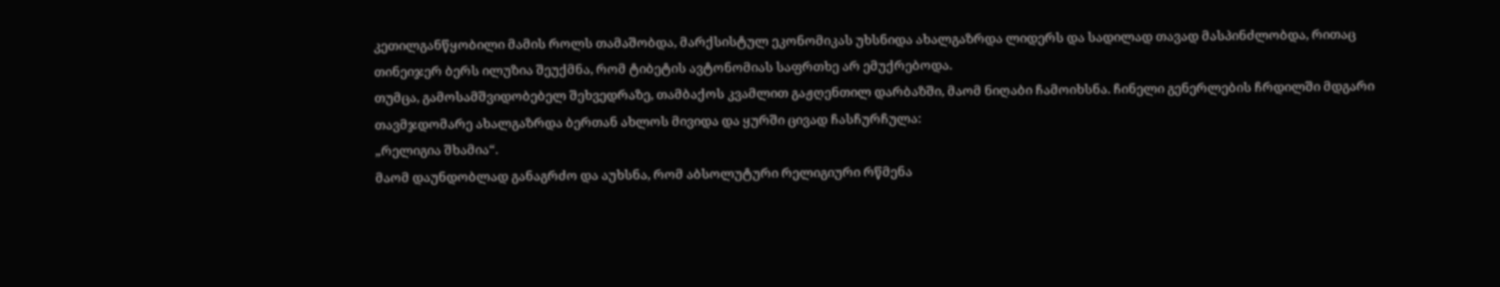კეთილგანწყობილი მამის როლს თამაშობდა, მარქსისტულ ეკონომიკას უხსნიდა ახალგაზრდა ლიდერს და სადილად თავად მასპინძლობდა, რითაც თინეიჯერ ბერს ილუზია შეუქმნა, რომ ტიბეტის ავტონომიას საფრთხე არ ემუქრებოდა.
თუმცა, გამოსამშვიდობებელ შეხვედრაზე, თამბაქოს კვამლით გაჟღენთილ დარბაზში, მაომ ნიღაბი ჩამოიხსნა. ჩინელი გენერლების ჩრდილში მდგარი თავმჯდომარე ახალგაზრდა ბერთან ახლოს მივიდა და ყურში ცივად ჩასჩურჩულა:
„რელიგია შხამია“.
მაომ დაუნდობლად განაგრძო და აუხსნა, რომ აბსოლუტური რელიგიური რწმენა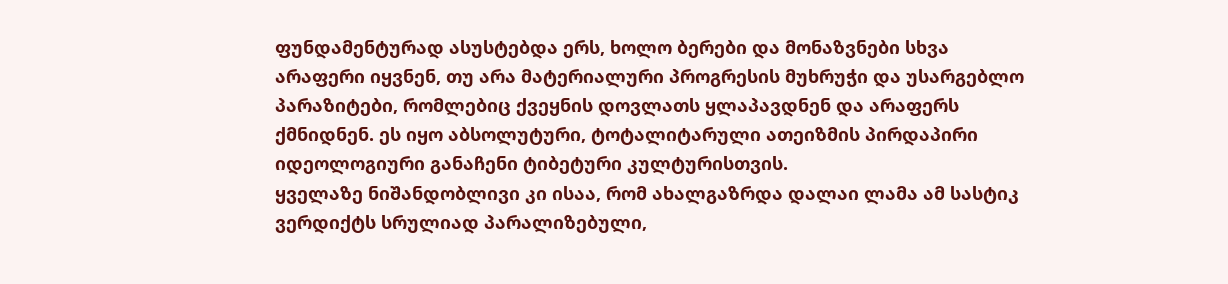ფუნდამენტურად ასუსტებდა ერს, ხოლო ბერები და მონაზვნები სხვა არაფერი იყვნენ, თუ არა მატერიალური პროგრესის მუხრუჭი და უსარგებლო პარაზიტები, რომლებიც ქვეყნის დოვლათს ყლაპავდნენ და არაფერს ქმნიდნენ. ეს იყო აბსოლუტური, ტოტალიტარული ათეიზმის პირდაპირი იდეოლოგიური განაჩენი ტიბეტური კულტურისთვის.
ყველაზე ნიშანდობლივი კი ისაა, რომ ახალგაზრდა დალაი ლამა ამ სასტიკ ვერდიქტს სრულიად პარალიზებული,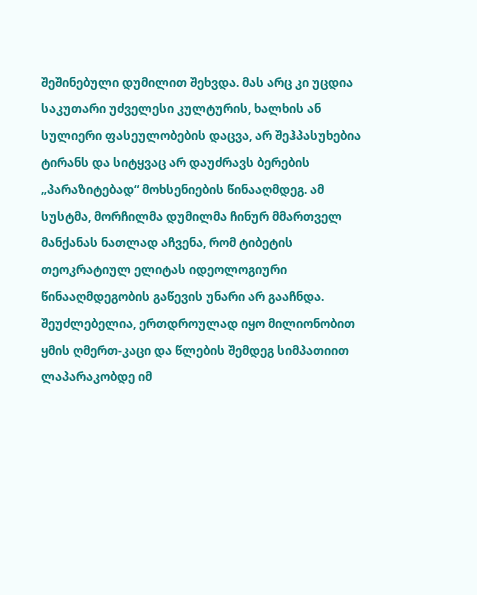შეშინებული დუმილით შეხვდა. მას არც კი უცდია საკუთარი უძველესი კულტურის, ხალხის ან სულიერი ფასეულობების დაცვა, არ შეჰპასუხებია ტირანს და სიტყვაც არ დაუძრავს ბერების „პარაზიტებად“ მოხსენიების წინააღმდეგ. ამ სუსტმა, მორჩილმა დუმილმა ჩინურ მმართველ მანქანას ნათლად აჩვენა, რომ ტიბეტის თეოკრატიულ ელიტას იდეოლოგიური წინააღმდეგობის გაწევის უნარი არ გააჩნდა.
შეუძლებელია, ერთდროულად იყო მილიონობით ყმის ღმერთ-კაცი და წლების შემდეგ სიმპათიით ლაპარაკობდე იმ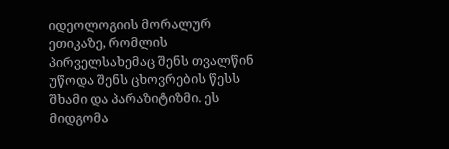იდეოლოგიის მორალურ ეთიკაზე, რომლის პირველსახემაც შენს თვალწინ უწოდა შენს ცხოვრების წესს შხამი და პარაზიტიზმი. ეს მიდგომა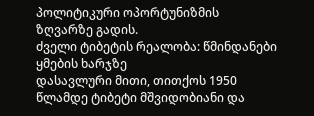პოლიტიკური ოპორტუნიზმის ზღვარზე გადის.
ძველი ტიბეტის რეალობა: წმინდანები ყმების ხარჯზე
დასავლური მითი, თითქოს 1950 წლამდე ტიბეტი მშვიდობიანი და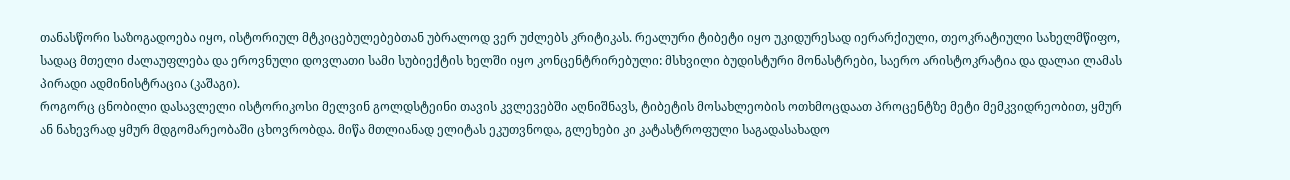თანასწორი საზოგადოება იყო, ისტორიულ მტკიცებულებებთან უბრალოდ ვერ უძლებს კრიტიკას. რეალური ტიბეტი იყო უკიდურესად იერარქიული, თეოკრატიული სახელმწიფო, სადაც მთელი ძალაუფლება და ეროვნული დოვლათი სამი სუბიექტის ხელში იყო კონცენტრირებული: მსხვილი ბუდისტური მონასტრები, საერო არისტოკრატია და დალაი ლამას პირადი ადმინისტრაცია (კაშაგი).
როგორც ცნობილი დასავლელი ისტორიკოსი მელვინ გოლდსტეინი თავის კვლევებში აღნიშნავს, ტიბეტის მოსახლეობის ოთხმოცდაათ პროცენტზე მეტი მემკვიდრეობით, ყმურ ან ნახევრად ყმურ მდგომარეობაში ცხოვრობდა. მიწა მთლიანად ელიტას ეკუთვნოდა, გლეხები კი კატასტროფული საგადასახადო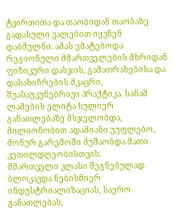ტვირთითა და თაობიდან თაობაზე გადასული ვალებით იყვნენ დაბმულნი. ამას ემატებოდა რეგიონული მმართველების მხრიდან ფიზიკური დასჯის, გამათრახებისა და დასახიჩრების მკაცრი, შუასაუკუნებრივი პრაქტიკა. სანამ ლამების ელიტა სულიერ განათლებაზე მსჯელობდა, მილიონობით ადამიანი უუფლებო, მონურ გარემოში მუშაობდა მათი კეთილდღეობისთვის.
მმართველი კლასი შეგნებულად ბლოკავდა ნებისმიერ ინდუსტრიალიზაციას, საერო განათლებას,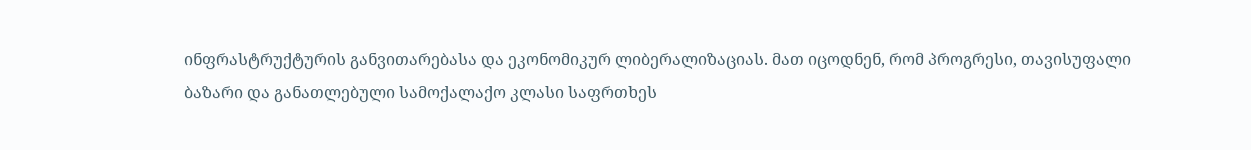ინფრასტრუქტურის განვითარებასა და ეკონომიკურ ლიბერალიზაციას. მათ იცოდნენ, რომ პროგრესი, თავისუფალი ბაზარი და განათლებული სამოქალაქო კლასი საფრთხეს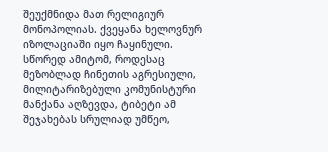შეუქმნიდა მათ რელიგიურ მონოპოლიას. ქვეყანა ხელოვნურ იზოლაციაში იყო ჩაყინული. სწორედ ამიტომ, როდესაც მეზობლად ჩინეთის აგრესიული, მილიტარიზებული კომუნისტური მანქანა აღზევდა, ტიბეტი ამ შეჯახებას სრულიად უმწეო,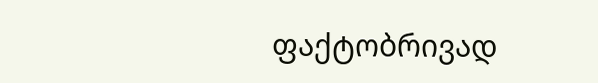ფაქტობრივად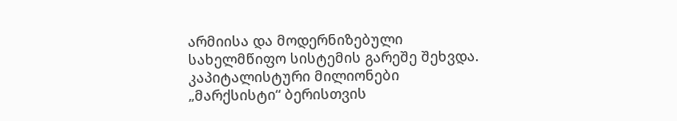არმიისა და მოდერნიზებული სახელმწიფო სისტემის გარეშე შეხვდა.
კაპიტალისტური მილიონები „მარქსისტი“ ბერისთვის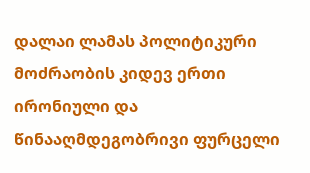დალაი ლამას პოლიტიკური მოძრაობის კიდევ ერთი ირონიული და წინააღმდეგობრივი ფურცელი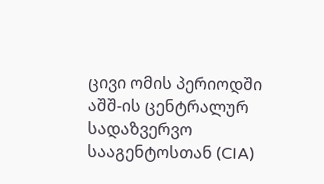ცივი ომის პერიოდში აშშ-ის ცენტრალურ სადაზვერვო სააგენტოსთან (CIA)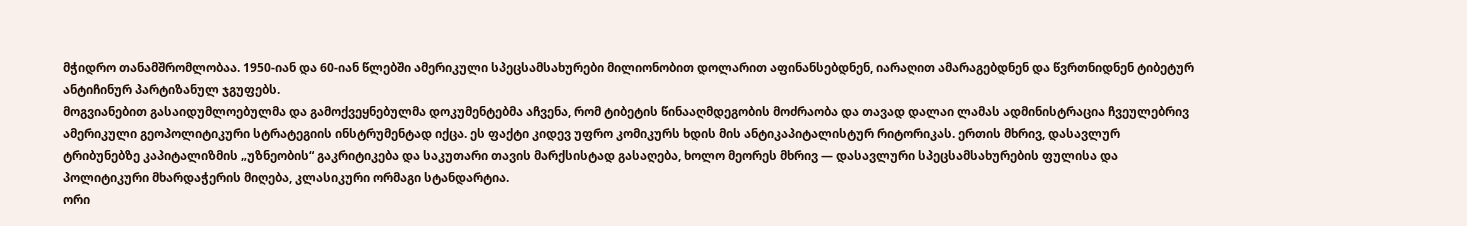მჭიდრო თანამშრომლობაა. 1950-იან და 60-იან წლებში ამერიკული სპეცსამსახურები მილიონობით დოლარით აფინანსებდნენ, იარაღით ამარაგებდნენ და წვრთნიდნენ ტიბეტურ ანტიჩინურ პარტიზანულ ჯგუფებს.
მოგვიანებით გასაიდუმლოებულმა და გამოქვეყნებულმა დოკუმენტებმა აჩვენა, რომ ტიბეტის წინააღმდეგობის მოძრაობა და თავად დალაი ლამას ადმინისტრაცია ჩვეულებრივ ამერიკული გეოპოლიტიკური სტრატეგიის ინსტრუმენტად იქცა. ეს ფაქტი კიდევ უფრო კომიკურს ხდის მის ანტიკაპიტალისტურ რიტორიკას. ერთის მხრივ, დასავლურ ტრიბუნებზე კაპიტალიზმის „უზნეობის“ გაკრიტიკება და საკუთარი თავის მარქსისტად გასაღება, ხოლო მეორეს მხრივ — დასავლური სპეცსამსახურების ფულისა და პოლიტიკური მხარდაჭერის მიღება, კლასიკური ორმაგი სტანდარტია.
ორი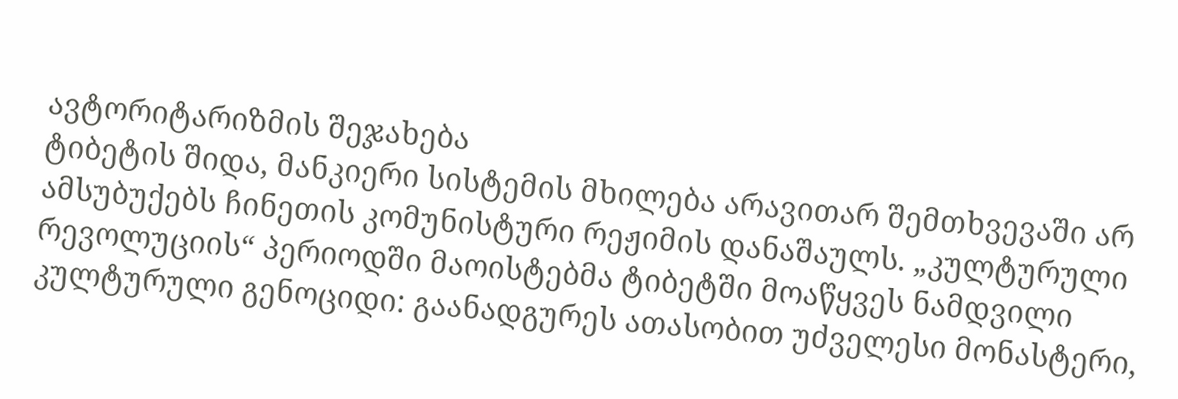ავტორიტარიზმის შეჯახება
ტიბეტის შიდა, მანკიერი სისტემის მხილება არავითარ შემთხვევაში არ ამსუბუქებს ჩინეთის კომუნისტური რეჟიმის დანაშაულს. „კულტურული რევოლუციის“ პერიოდში მაოისტებმა ტიბეტში მოაწყვეს ნამდვილი კულტურული გენოციდი: გაანადგურეს ათასობით უძველესი მონასტერი,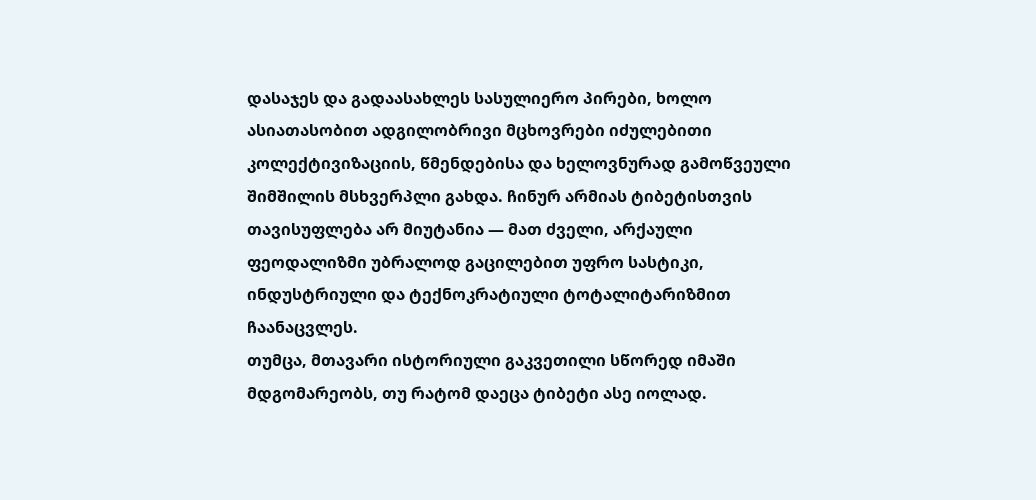დასაჯეს და გადაასახლეს სასულიერო პირები, ხოლო ასიათასობით ადგილობრივი მცხოვრები იძულებითი კოლექტივიზაციის, წმენდებისა და ხელოვნურად გამოწვეული შიმშილის მსხვერპლი გახდა. ჩინურ არმიას ტიბეტისთვის თავისუფლება არ მიუტანია — მათ ძველი, არქაული ფეოდალიზმი უბრალოდ გაცილებით უფრო სასტიკი, ინდუსტრიული და ტექნოკრატიული ტოტალიტარიზმით ჩაანაცვლეს.
თუმცა, მთავარი ისტორიული გაკვეთილი სწორედ იმაში მდგომარეობს, თუ რატომ დაეცა ტიბეტი ასე იოლად.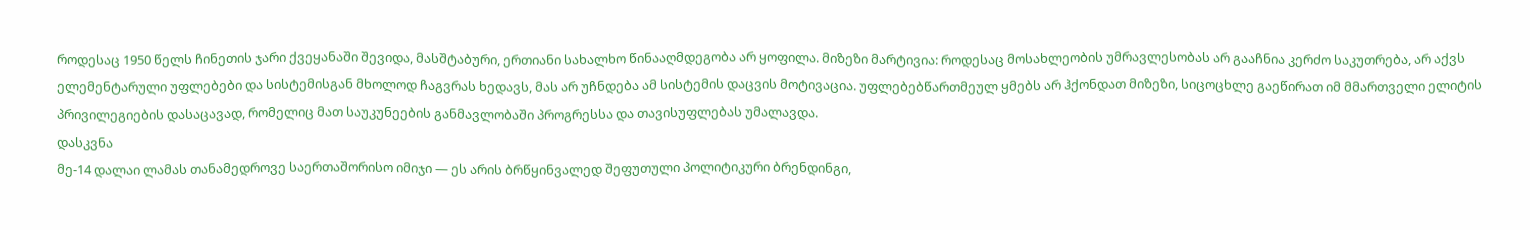როდესაც 1950 წელს ჩინეთის ჯარი ქვეყანაში შევიდა, მასშტაბური, ერთიანი სახალხო წინააღმდეგობა არ ყოფილა. მიზეზი მარტივია: როდესაც მოსახლეობის უმრავლესობას არ გააჩნია კერძო საკუთრება, არ აქვს ელემენტარული უფლებები და სისტემისგან მხოლოდ ჩაგვრას ხედავს, მას არ უჩნდება ამ სისტემის დაცვის მოტივაცია. უფლებებწართმეულ ყმებს არ ჰქონდათ მიზეზი, სიცოცხლე გაეწირათ იმ მმართველი ელიტის პრივილეგიების დასაცავად, რომელიც მათ საუკუნეების განმავლობაში პროგრესსა და თავისუფლებას უმალავდა.
დასკვნა
მე-14 დალაი ლამას თანამედროვე საერთაშორისო იმიჯი — ეს არის ბრწყინვალედ შეფუთული პოლიტიკური ბრენდინგი,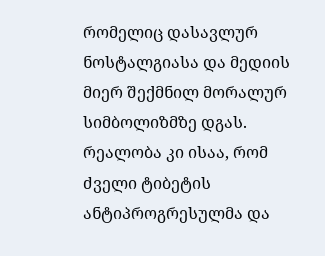რომელიც დასავლურ ნოსტალგიასა და მედიის მიერ შექმნილ მორალურ სიმბოლიზმზე დგას. რეალობა კი ისაა, რომ ძველი ტიბეტის ანტიპროგრესულმა და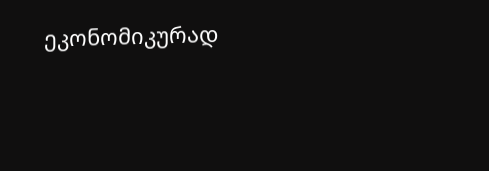ეკონომიკურად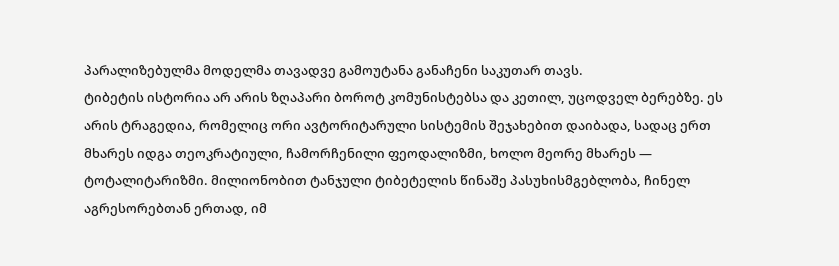პარალიზებულმა მოდელმა თავადვე გამოუტანა განაჩენი საკუთარ თავს.
ტიბეტის ისტორია არ არის ზღაპარი ბოროტ კომუნისტებსა და კეთილ, უცოდველ ბერებზე. ეს არის ტრაგედია, რომელიც ორი ავტორიტარული სისტემის შეჯახებით დაიბადა, სადაც ერთ მხარეს იდგა თეოკრატიული, ჩამორჩენილი ფეოდალიზმი, ხოლო მეორე მხარეს — ტოტალიტარიზმი. მილიონობით ტანჯული ტიბეტელის წინაშე პასუხისმგებლობა, ჩინელ აგრესორებთან ერთად, იმ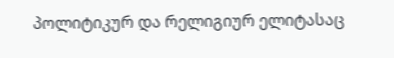პოლიტიკურ და რელიგიურ ელიტასაც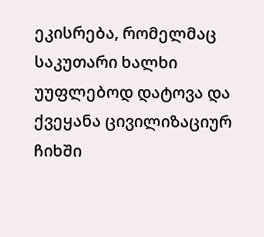ეკისრება, რომელმაც საკუთარი ხალხი უუფლებოდ დატოვა და ქვეყანა ცივილიზაციურ ჩიხში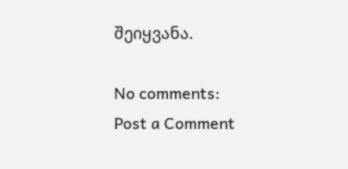შეიყვანა.

No comments:
Post a Comment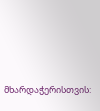მხარდაჭერისთვის: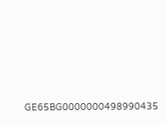GE65BG0000000498990435